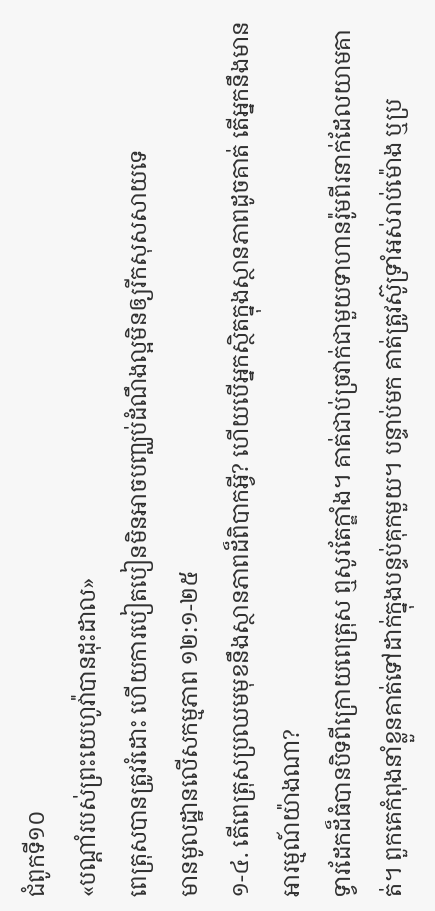ជំពូកទី១០
«បណ្ដាំរបស់ព្រះយេហូវ៉ាបានដុះដាល»
ពេត្រុសបានត្រូវរំដោះ ហើយការបៀតបៀនមិនអាចបញ្ឈប់ដំណឹងល្អមិនឲ្យរីកសុសសាយទេ
មានមូលដ្ឋានលើសកម្មភាព ១២:១-២៥
១-៤. តើពេត្រុសប្រឈមមុខនឹងស្ថានភាពដ៏ពិបាកអ្វី? ហើយបើអ្នកស្ថិតក្នុងស្ថានភាពដូចគាត់ តើអ្នកនឹងមានអារម្មណ៍យ៉ាងណា?
ទ្វារដែកដ៏ធំបានបិទពីក្រោយពេត្រុស ឮសូរតែក្ឌាំង។ គាត់ជាប់ច្រវាក់ជាមួយទាហានរ៉ូមពីរនាក់ដែលយាមគាត់។ ពួកគេកំពុងនាំខ្លួនគាត់ទៅដាក់ក្នុងបន្ទប់គុកមួយ។ បន្ទាប់មក គាត់ត្រូវស៊ូទ្រាំអស់រាប់ម៉ោង ឬប្រ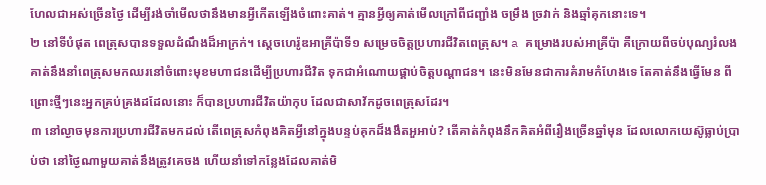ហែលជាអស់ច្រើនថ្ងៃ ដើម្បីរង់ចាំមើលថានឹងមានអ្វីកើតឡើងចំពោះគាត់។ គ្មានអ្វីឲ្យគាត់មើលក្រៅពីជញ្ជាំង ចម្រឹង ច្រវាក់ និងឆ្មាំគុកនោះទេ។
២ នៅទីបំផុត ពេត្រុសបានទទួលដំណឹងដ៏អាក្រក់។ ស្ដេចហេរ៉ូឌអាគ្រីប៉ាទី១ សម្រេចចិត្តប្រហារជីវិតពេត្រុស។ a គម្រោងរបស់អាគ្រីប៉ា គឺក្រោយពីចប់បុណ្យរំលង គាត់នឹងនាំពេត្រុសមកឈរនៅចំពោះមុខមហាជនដើម្បីប្រហារជីវិត ទុកជាអំណោយផ្គាប់ចិត្តបណ្ដាជន។ នេះមិនមែនជាការគំរាមកំហែងទេ តែគាត់នឹងធ្វើមែន ពីព្រោះថ្មីៗនេះអ្នកគ្រប់គ្រងដដែលនោះ ក៏បានប្រហារជីវិតយ៉ាកុប ដែលជាសាវ័កដូចពេត្រុសដែរ។
៣ នៅល្ងាចមុនការប្រហារជីវិតមកដល់ តើពេត្រុសកំពុងគិតអ្វីនៅក្នុងបន្ទប់គុកដ៏ងងឹតអួអាប់? តើគាត់កំពុងនឹកគិតអំពីរឿងច្រើនឆ្នាំមុន ដែលលោកយេស៊ូធ្លាប់ប្រាប់ថា នៅថ្ងៃណាមួយគាត់នឹងត្រូវគេចង ហើយនាំទៅកន្លែងដែលគាត់មិ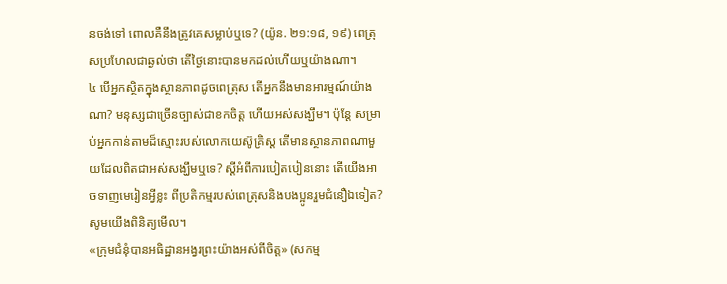នចង់ទៅ ពោលគឺនឹងត្រូវគេសម្លាប់ឬទេ? (យ៉ូន. ២១:១៨, ១៩) ពេត្រុសប្រហែលជាឆ្ងល់ថា តើថ្ងៃនោះបានមកដល់ហើយឬយ៉ាងណា។
៤ បើអ្នកស្ថិតក្នុងស្ថានភាពដូចពេត្រុស តើអ្នកនឹងមានអារម្មណ៍យ៉ាងណា? មនុស្សជាច្រើនច្បាស់ជាខកចិត្ត ហើយអស់សង្ឃឹម។ ប៉ុន្តែ សម្រាប់អ្នកកាន់តាមដ៏ស្មោះរបស់លោកយេស៊ូគ្រិស្ត តើមានស្ថានភាពណាមួយដែលពិតជាអស់សង្ឃឹមឬទេ? ស្ដីអំពីការបៀតបៀននោះ តើយើងអាចទាញមេរៀនអ្វីខ្លះ ពីប្រតិកម្មរបស់ពេត្រុសនិងបងប្អូនរួមជំនឿឯទៀត? សូមយើងពិនិត្យមើល។
«ក្រុមជំនុំបានអធិដ្ឋានអង្វរព្រះយ៉ាងអស់ពីចិត្ត» (សកម្ម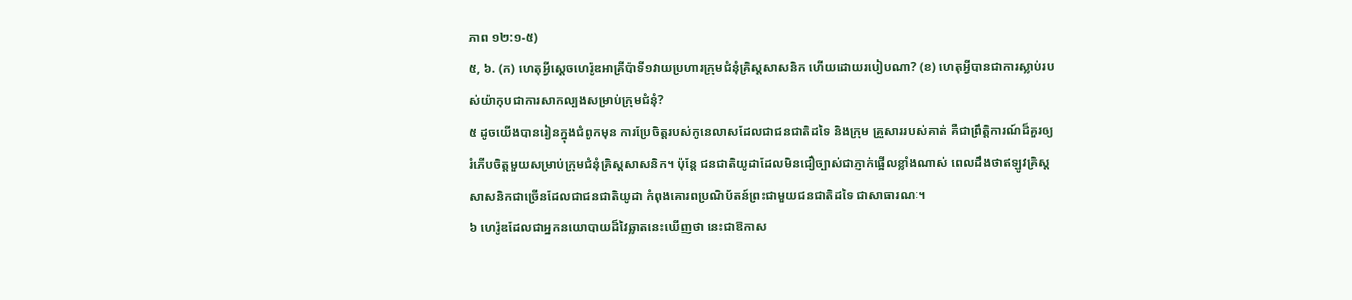ភាព ១២:១-៥)
៥, ៦. (ក) ហេតុអ្វីស្ដេចហេរ៉ូឌអាគ្រីប៉ាទី១វាយប្រហារក្រុមជំនុំគ្រិស្តសាសនិក ហើយដោយរបៀបណា? (ខ) ហេតុអ្វីបានជាការស្លាប់របស់យ៉ាកុបជាការសាកល្បងសម្រាប់ក្រុមជំនុំ?
៥ ដូចយើងបានរៀនក្នុងជំពូកមុន ការប្រែចិត្តរបស់កូនេលាសដែលជាជនជាតិដទៃ និងក្រុម គ្រួសាររបស់គាត់ គឺជាព្រឹត្តិការណ៍ដ៏គួរឲ្យរំភើបចិត្តមួយសម្រាប់ក្រុមជំនុំគ្រិស្តសាសនិក។ ប៉ុន្តែ ជនជាតិយូដាដែលមិនជឿច្បាស់ជាភ្ញាក់ផ្អើលខ្លាំងណាស់ ពេលដឹងថាឥឡូវគ្រិស្តសាសនិកជាច្រើនដែលជាជនជាតិយូដា កំពុងគោរពប្រណិប័តន៍ព្រះជាមួយជនជាតិដទៃ ជាសាធារណៈ។
៦ ហេរ៉ូឌដែលជាអ្នកនយោបាយដ៏វៃឆ្លាតនេះឃើញថា នេះជាឱកាស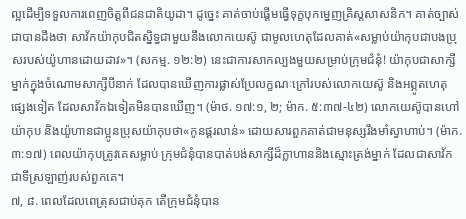ល្អដើម្បីទទួលការពេញចិត្តពីជនជាតិយូដា។ ដូច្នេះ គាត់ចាប់ផ្ដើមធ្វើទុក្ខបុកម្នេញគ្រិស្តសាសនិក។ គាត់ច្បាស់ជាបានដឹងថា សាវ័កយ៉ាកុបជិតស្និទ្ធជាមួយនឹងលោកយេស៊ូ ជាមូលហេតុដែលគាត់«សម្លាប់យ៉ាកុបជាបងប្រុសរបស់យ៉ូហានដោយដាវ»។ (សកម្ម. ១២:២) នេះជាការសាកល្បងមួយសម្រាប់ក្រុមជំនុំ! យ៉ាកុបជាសាក្សីម្នាក់ក្នុងចំណោមសាក្សីបីនាក់ ដែលបានឃើញការផ្លាស់ប្រែលក្ខណៈក្រៅរបស់លោកយេស៊ូ និងអព្ភូតហេតុផ្សេងទៀត ដែលសាវ័កឯទៀតមិនបានឃើញ។ (ម៉ាថ. ១៧:១, ២; ម៉ាក. ៥:៣៧-៤២) លោកយេស៊ូបានហៅយ៉ាកុប និងយ៉ូហានជាប្អូនប្រុសយ៉ាកុបថា«កូនផ្គរលាន់» ដោយសារពួកគាត់ជាមនុស្សរឹងមាំស្វាហាប់។ (ម៉ាក. ៣:១៧) ពេលយ៉ាកុបត្រូវគេសម្លាប់ ក្រុមជំនុំបានបាត់បង់សាក្សីដ៏ក្លាហាននិងស្មោះត្រង់ម្នាក់ ដែលជាសាវ័កជាទីស្រឡាញ់របស់ពួកគេ។
៧, ៨. ពេលដែលពេត្រុសជាប់គុក តើក្រុមជំនុំបាន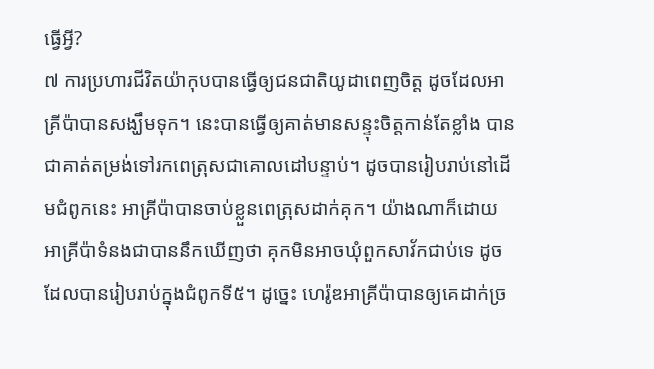ធ្វើអ្វី?
៧ ការប្រហារជីវិតយ៉ាកុបបានធ្វើឲ្យជនជាតិយូដាពេញចិត្ត ដូចដែលអាគ្រីប៉ាបានសង្ឃឹមទុក។ នេះបានធ្វើឲ្យគាត់មានសន្ទុះចិត្តកាន់តែខ្លាំង បានជាគាត់តម្រង់ទៅរកពេត្រុសជាគោលដៅបន្ទាប់។ ដូចបានរៀបរាប់នៅដើមជំពូកនេះ អាគ្រីប៉ាបានចាប់ខ្លួនពេត្រុសដាក់គុក។ យ៉ាងណាក៏ដោយ អាគ្រីប៉ាទំនងជាបាននឹកឃើញថា គុកមិនអាចឃុំពួកសាវ័កជាប់ទេ ដូចដែលបានរៀបរាប់ក្នុងជំពូកទី៥។ ដូច្នេះ ហេរ៉ូឌអាគ្រីប៉ាបានឲ្យគេដាក់ច្រ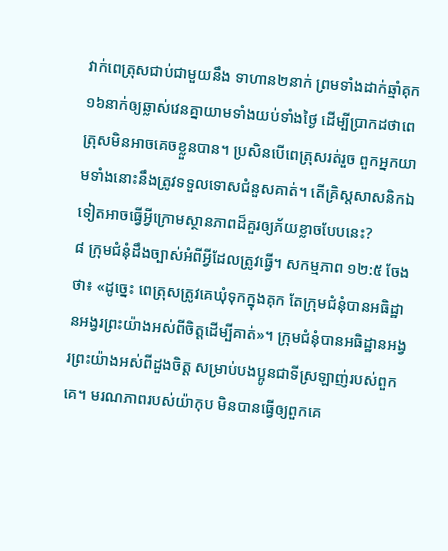វាក់ពេត្រុសជាប់ជាមួយនឹង ទាហាន២នាក់ ព្រមទាំងដាក់ឆ្មាំគុក១៦នាក់ឲ្យឆ្លាស់វេនគ្នាយាមទាំងយប់ទាំងថ្ងៃ ដើម្បីប្រាកដថាពេត្រុសមិនអាចគេចខ្លួនបាន។ ប្រសិនបើពេត្រុសរត់រួច ពួកអ្នកយាមទាំងនោះនឹងត្រូវទទួលទោសជំនួសគាត់។ តើគ្រិស្តសាសនិកឯទៀតអាចធ្វើអ្វីក្រោមស្ថានភាពដ៏គួរឲ្យភ័យខ្លាចបែបនេះ?
៨ ក្រុមជំនុំដឹងច្បាស់អំពីអ្វីដែលត្រូវធ្វើ។ សកម្មភាព ១២:៥ ចែងថា៖ «ដូច្នេះ ពេត្រុសត្រូវគេឃុំទុកក្នុងគុក តែក្រុមជំនុំបានអធិដ្ឋានអង្វរព្រះយ៉ាងអស់ពីចិត្តដើម្បីគាត់»។ ក្រុមជំនុំបានអធិដ្ឋានអង្វរព្រះយ៉ាងអស់ពីដួងចិត្ត សម្រាប់បងប្អូនជាទីស្រឡាញ់របស់ពួកគេ។ មរណភាពរបស់យ៉ាកុប មិនបានធ្វើឲ្យពួកគេ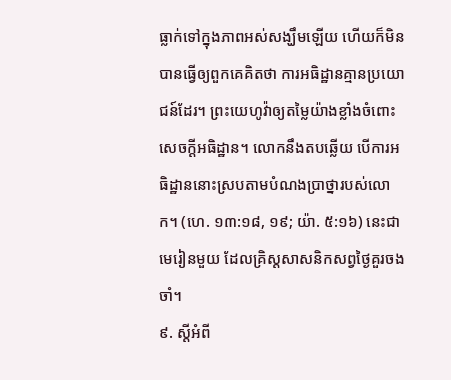ធ្លាក់ទៅក្នុងភាពអស់សង្ឃឹមឡើយ ហើយក៏មិនបានធ្វើឲ្យពួកគេគិតថា ការអធិដ្ឋានគ្មានប្រយោជន៍ដែរ។ ព្រះយេហូវ៉ាឲ្យតម្លៃយ៉ាងខ្លាំងចំពោះសេចក្ដីអធិដ្ឋាន។ លោកនឹងតបឆ្លើយ បើការអធិដ្ឋាននោះស្របតាមបំណងប្រាថ្នារបស់លោក។ (ហេ. ១៣:១៨, ១៩; យ៉ា. ៥:១៦) នេះជាមេរៀនមួយ ដែលគ្រិស្តសាសនិកសព្វថ្ងៃគួរចងចាំ។
៩. ស្ដីអំពី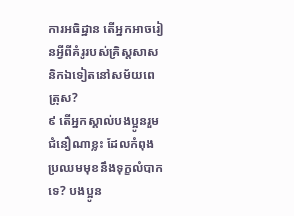ការអធិដ្ឋាន តើអ្នកអាចរៀនអ្វីពីគំរូរបស់គ្រិស្តសាសនិកឯទៀតនៅសម័យពេត្រុស?
៩ តើអ្នកស្គាល់បងប្អូនរួមជំនឿណាខ្លះ ដែលកំពុងប្រឈមមុខនឹងទុក្ខលំបាកទេ? បងប្អូន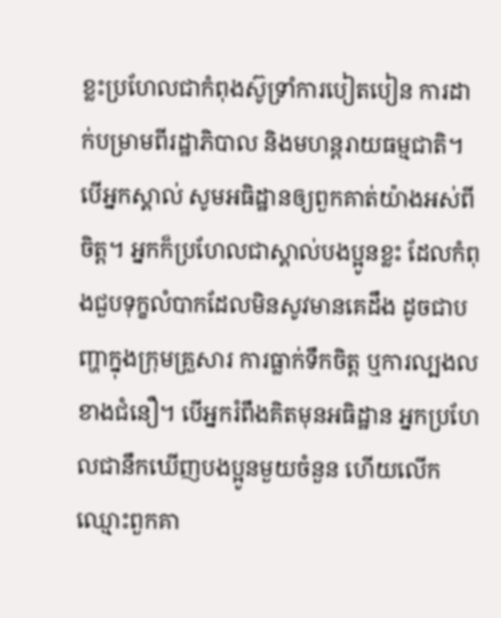ខ្លះប្រហែលជាកំពុងស៊ូទ្រាំការបៀតបៀន ការដាក់បម្រាមពីរដ្ឋាភិបាល និងមហន្តរាយធម្មជាតិ។ បើអ្នកស្គាល់ សូមអធិដ្ឋានឲ្យពួកគាត់យ៉ាងអស់ពីចិត្ត។ អ្នកក៏ប្រហែលជាស្គាល់បងប្អូនខ្លះ ដែលកំពុងជួបទុក្ខលំបាកដែលមិនសូវមានគេដឹង ដូចជាបញ្ហាក្នុងក្រុមគ្រួសារ ការធ្លាក់ទឹកចិត្ត ឬការល្បងលខាងជំនឿ។ បើអ្នករំពឹងគិតមុនអធិដ្ឋាន អ្នកប្រហែលជានឹកឃើញបងប្អូនមួយចំនួន ហើយលើកឈ្មោះពួកគា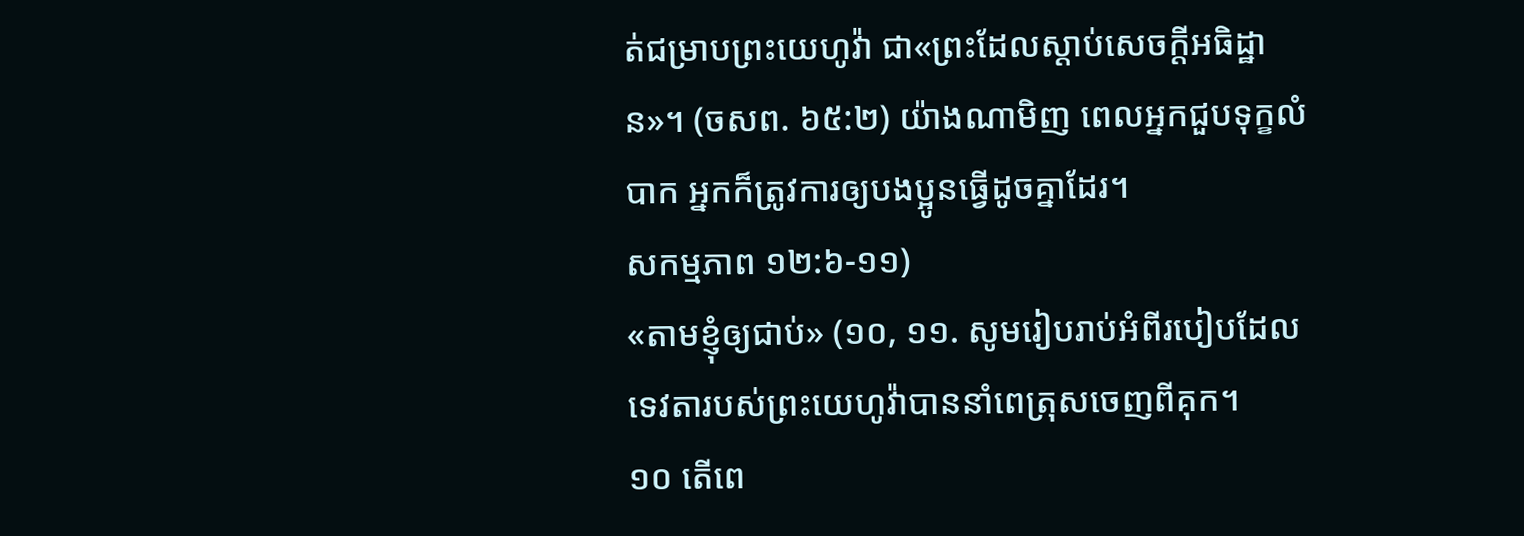ត់ជម្រាបព្រះយេហូវ៉ា ជា«ព្រះដែលស្ដាប់សេចក្ដីអធិដ្ឋាន»។ (ចសព. ៦៥:២) យ៉ាងណាមិញ ពេលអ្នកជួបទុក្ខលំបាក អ្នកក៏ត្រូវការឲ្យបងប្អូនធ្វើដូចគ្នាដែរ។
សកម្មភាព ១២:៦-១១)
«តាមខ្ញុំឲ្យជាប់» (១០, ១១. សូមរៀបរាប់អំពីរបៀបដែលទេវតារបស់ព្រះយេហូវ៉ាបាននាំពេត្រុសចេញពីគុក។
១០ តើពេ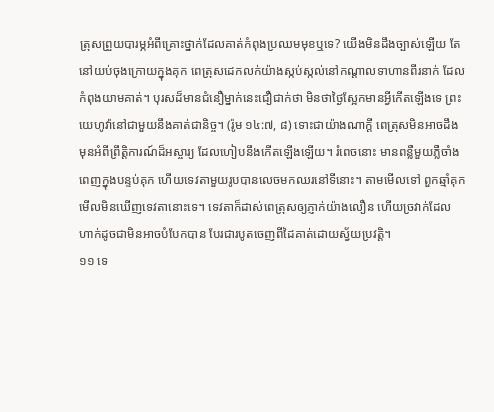ត្រុសព្រួយបារម្ភអំពីគ្រោះថ្នាក់ដែលគាត់កំពុងប្រឈមមុខឬទេ? យើងមិនដឹងច្បាស់ឡើយ តែនៅយប់ចុងក្រោយក្នុងគុក ពេត្រុសដេកលក់យ៉ាងស្កប់ស្កល់នៅកណ្ដាលទាហានពីរនាក់ ដែលកំពុងយាមគាត់។ បុរសដ៏មានជំនឿម្នាក់នេះជឿជាក់ថា មិនថាថ្ងៃស្អែកមានអ្វីកើតឡើងទេ ព្រះយេហូវ៉ានៅជាមួយនឹងគាត់ជានិច្ច។ (រ៉ូម ១៤:៧, ៨) ទោះជាយ៉ាងណាក្ដី ពេត្រុសមិនអាចដឹងមុនអំពីព្រឹត្តិការណ៍ដ៏អស្ចារ្យ ដែលហៀបនឹងកើតឡើងឡើយ។ រំពេចនោះ មានពន្លឺមួយភ្លឺចាំងពេញក្នុងបន្ទប់គុក ហើយទេវតាមួយរូបបានលេចមកឈរនៅទីនោះ។ តាមមើលទៅ ពួកឆ្មាំគុកមើលមិនឃើញទេវតានោះទេ។ ទេវតាក៏ដាស់ពេត្រុសឲ្យភ្ញាក់យ៉ាងលឿន ហើយច្រវាក់ដែលហាក់ដូចជាមិនអាចបំបែកបាន បែរជារបូតចេញពីដៃគាត់ដោយស្វ័យប្រវត្តិ។
១១ ទេ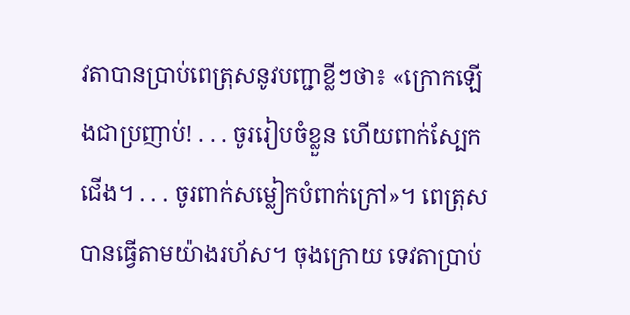វតាបានប្រាប់ពេត្រុសនូវបញ្ជាខ្លីៗថា៖ «ក្រោកឡើងជាប្រញាប់! . . . ចូររៀបចំខ្លួន ហើយពាក់ស្បែកជើង។ . . . ចូរពាក់សម្លៀកបំពាក់ក្រៅ»។ ពេត្រុសបានធ្វើតាមយ៉ាងរហ័ស។ ចុងក្រោយ ទេវតាប្រាប់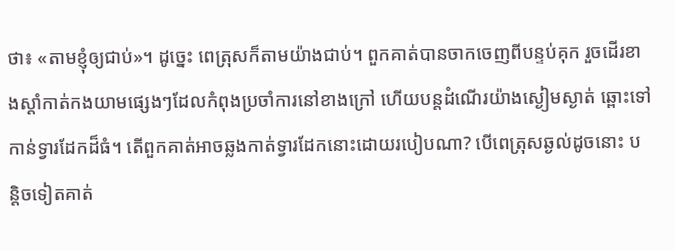ថា៖ «តាមខ្ញុំឲ្យជាប់»។ ដូច្នេះ ពេត្រុសក៏តាមយ៉ាងជាប់។ ពួកគាត់បានចាកចេញពីបន្ទប់គុក រួចដើរខាងស្ដាំកាត់កងយាមផ្សេងៗដែលកំពុងប្រចាំការនៅខាងក្រៅ ហើយបន្ដដំណើរយ៉ាងស្ងៀមស្ងាត់ ឆ្ពោះទៅកាន់ទ្វារដែកដ៏ធំ។ តើពួកគាត់អាចឆ្លងកាត់ទ្វារដែកនោះដោយរបៀបណា? បើពេត្រុសឆ្ងល់ដូចនោះ បន្តិចទៀតគាត់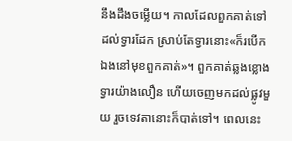នឹងដឹងចម្លើយ។ កាលដែលពួកគាត់ទៅដល់ទ្វារដែក ស្រាប់តែទ្វារនោះ«ក៏របើកឯងនៅមុខពួកគាត់»។ ពួកគាត់ឆ្លងខ្លោងទ្វារយ៉ាងលឿន ហើយចេញមកដល់ផ្លូវមួយ រួចទេវតានោះក៏បាត់ទៅ។ ពេលនេះ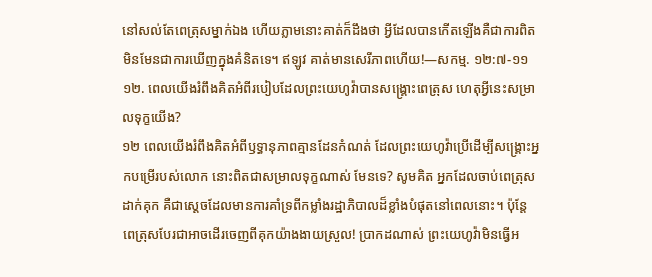នៅសល់តែពេត្រុសម្នាក់ឯង ហើយភ្លាមនោះគាត់ក៏ដឹងថា អ្វីដែលបានកើតឡើងគឺជាការពិត មិនមែនជាការឃើញក្នុងគំនិតទេ។ ឥឡូវ គាត់មានសេរីភាពហើយ!—សកម្ម. ១២:៧-១១
១២. ពេលយើងរំពឹងគិតអំពីរបៀបដែលព្រះយេហូវ៉ាបានសង្គ្រោះពេត្រុស ហេតុអ្វីនេះសម្រាលទុក្ខយើង?
១២ ពេលយើងរំពឹងគិតអំពីឫទ្ធានុភាពគ្មានដែនកំណត់ ដែលព្រះយេហូវ៉ាប្រើដើម្បីសង្គ្រោះអ្នកបម្រើរបស់លោក នោះពិតជាសម្រាលទុក្ខណាស់ មែនទេ? សូមគិត អ្នកដែលចាប់ពេត្រុសដាក់គុក គឺជាស្ដេចដែលមានការគាំទ្រពីកម្លាំងរដ្ឋាភិបាលដ៏ខ្លាំងបំផុតនៅពេលនោះ។ ប៉ុន្តែ ពេត្រុសបែរជាអាចដើរចេញពីគុកយ៉ាងងាយស្រួល! ប្រាកដណាស់ ព្រះយេហូវ៉ាមិនធ្វើអ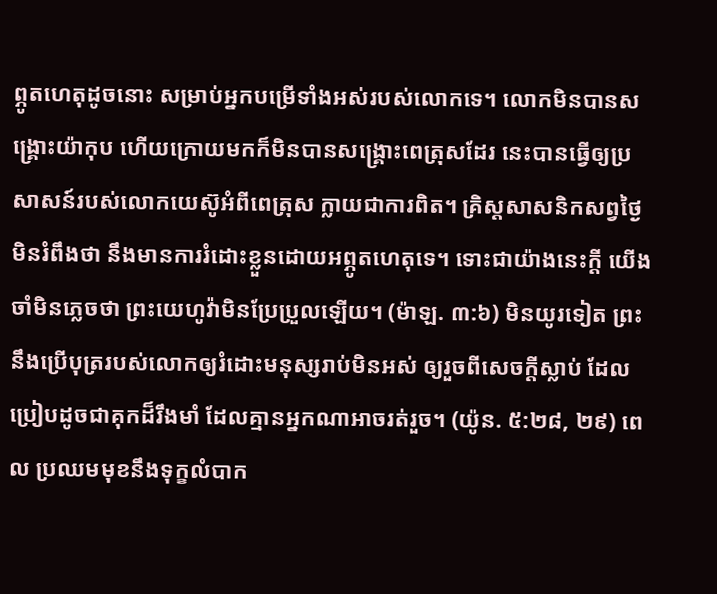ព្ភូតហេតុដូចនោះ សម្រាប់អ្នកបម្រើទាំងអស់របស់លោកទេ។ លោកមិនបានសង្គ្រោះយ៉ាកុប ហើយក្រោយមកក៏មិនបានសង្គ្រោះពេត្រុសដែរ នេះបានធ្វើឲ្យប្រសាសន៍របស់លោកយេស៊ូអំពីពេត្រុស ក្លាយជាការពិត។ គ្រិស្តសាសនិកសព្វថ្ងៃមិនរំពឹងថា នឹងមានការរំដោះខ្លួនដោយអព្ភូតហេតុទេ។ ទោះជាយ៉ាងនេះក្ដី យើងចាំមិនភ្លេចថា ព្រះយេហូវ៉ាមិនប្រែប្រួលឡើយ។ (ម៉ាឡ. ៣:៦) មិនយូរទៀត ព្រះនឹងប្រើបុត្ររបស់លោកឲ្យរំដោះមនុស្សរាប់មិនអស់ ឲ្យរួចពីសេចក្ដីស្លាប់ ដែលប្រៀបដូចជាគុកដ៏រឹងមាំ ដែលគ្មានអ្នកណាអាចរត់រួច។ (យ៉ូន. ៥:២៨, ២៩) ពេល ប្រឈមមុខនឹងទុក្ខលំបាក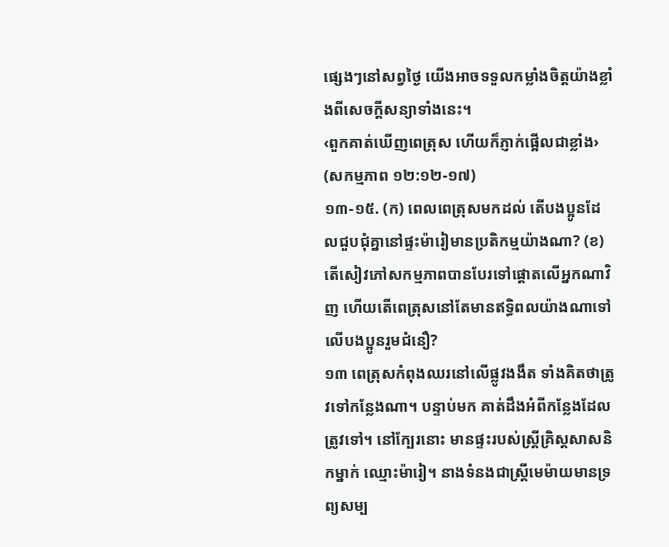ផ្សេងៗនៅសព្វថ្ងៃ យើងអាចទទួលកម្លាំងចិត្តយ៉ាងខ្លាំងពីសេចក្ដីសន្យាទាំងនេះ។
‹ពួកគាត់ឃើញពេត្រុស ហើយក៏ភ្ញាក់ផ្អើលជាខ្លាំង› (សកម្មភាព ១២:១២-១៧)
១៣-១៥. (ក) ពេលពេត្រុសមកដល់ តើបងប្អូនដែលជួបជុំគ្នានៅផ្ទះម៉ារៀមានប្រតិកម្មយ៉ាងណា? (ខ) តើសៀវភៅសកម្មភាពបានបែរទៅផ្ដោតលើអ្នកណាវិញ ហើយតើពេត្រុសនៅតែមានឥទ្ធិពលយ៉ាងណាទៅលើបងប្អូនរួមជំនឿ?
១៣ ពេត្រុសកំពុងឈរនៅលើផ្លូវងងឹត ទាំងគិតថាត្រូវទៅកន្លែងណា។ បន្ទាប់មក គាត់ដឹងអំពីកន្លែងដែលត្រូវទៅ។ នៅក្បែរនោះ មានផ្ទះរបស់ស្ត្រីគ្រិស្តសាសនិកម្នាក់ ឈ្មោះម៉ារៀ។ នាងទំនងជាស្ត្រីមេម៉ាយមានទ្រព្យសម្ប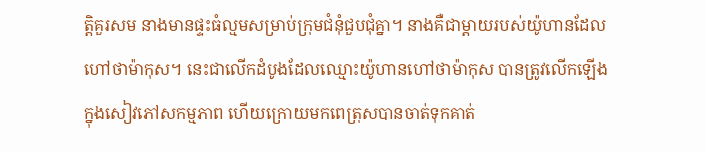ត្តិគួរសម នាងមានផ្ទះធំល្មមសម្រាប់ក្រុមជំនុំជួបជុំគ្នា។ នាងគឺជាម្ដាយរបស់យ៉ូហានដែលហៅថាម៉ាកុស។ នេះជាលើកដំបូងដែលឈ្មោះយ៉ូហានហៅថាម៉ាកុស បានត្រូវលើកឡើងក្នុងសៀវភៅសកម្មភាព ហើយក្រោយមកពេត្រុសបានចាត់ទុកគាត់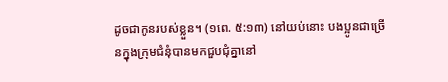ដូចជាកូនរបស់ខ្លួន។ (១ពេ. ៥:១៣) នៅយប់នោះ បងប្អូនជាច្រើនក្នុងក្រុមជំនុំបានមកជួបជុំគ្នានៅ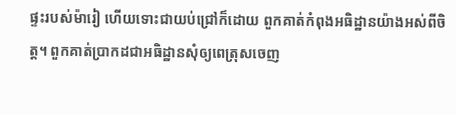ផ្ទះរបស់ម៉ារៀ ហើយទោះជាយប់ជ្រៅក៏ដោយ ពួកគាត់កំពុងអធិដ្ឋានយ៉ាងអស់ពីចិត្ត។ ពួកគាត់ប្រាកដជាអធិដ្ឋានសុំឲ្យពេត្រុសចេញ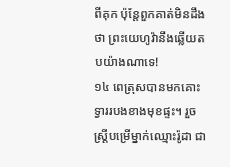ពីគុក ប៉ុន្តែពួកគាត់មិនដឹងថា ព្រះយេហូវ៉ានឹងឆ្លើយតបយ៉ាងណាទេ!
១៤ ពេត្រុសបានមកគោះទ្វាររបងខាងមុខផ្ទះ។ រួចស្ត្រីបម្រើម្នាក់ឈ្មោះរ៉ូដា ជា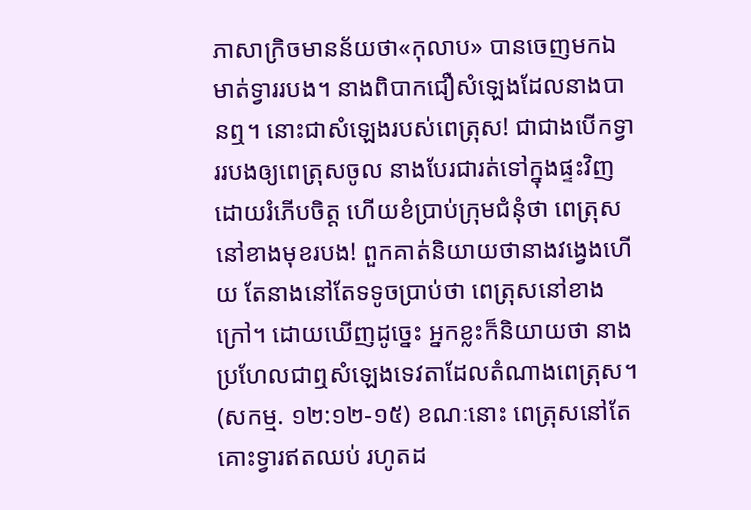ភាសាក្រិចមានន័យថា«កុលាប» បានចេញមកឯមាត់ទ្វាររបង។ នាងពិបាកជឿសំឡេងដែលនាងបានឮ។ នោះជាសំឡេងរបស់ពេត្រុស! ជាជាងបើកទ្វាររបងឲ្យពេត្រុសចូល នាងបែរជារត់ទៅក្នុងផ្ទះវិញដោយរំភើបចិត្ត ហើយខំប្រាប់ក្រុមជំនុំថា ពេត្រុសនៅខាងមុខរបង! ពួកគាត់និយាយថានាងវង្វេងហើយ តែនាងនៅតែទទូចប្រាប់ថា ពេត្រុសនៅខាងក្រៅ។ ដោយឃើញដូច្នេះ អ្នកខ្លះក៏និយាយថា នាងប្រហែលជាឮសំឡេងទេវតាដែលតំណាងពេត្រុស។ (សកម្ម. ១២:១២-១៥) ខណៈនោះ ពេត្រុសនៅតែគោះទ្វារឥតឈប់ រហូតដ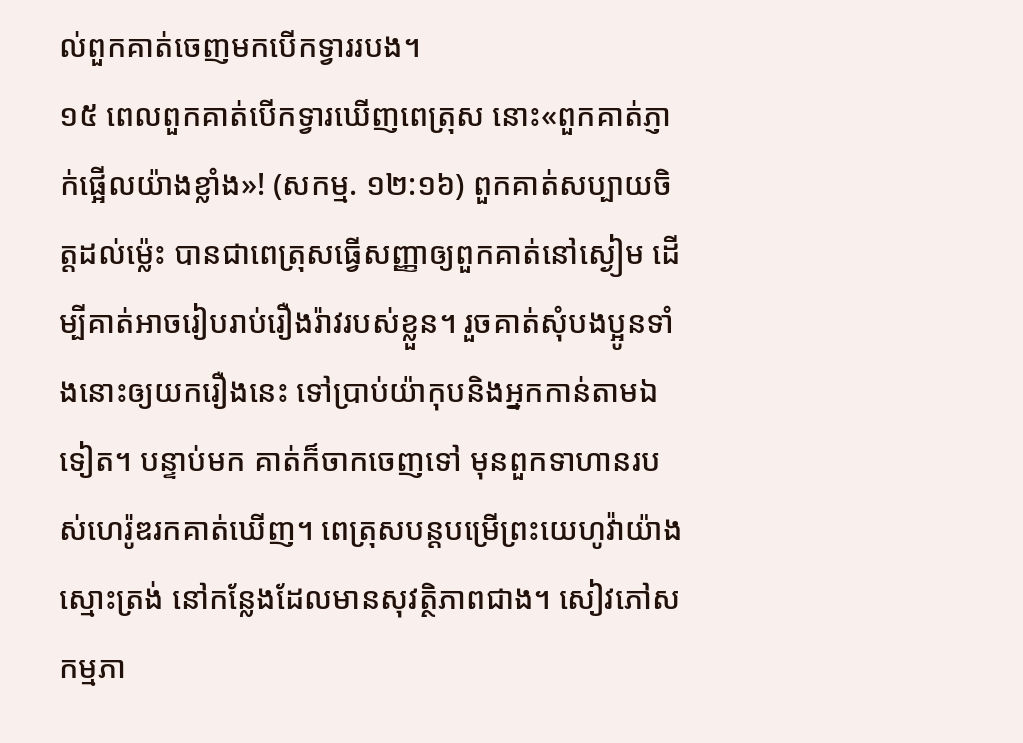ល់ពួកគាត់ចេញមកបើកទ្វាររបង។
១៥ ពេលពួកគាត់បើកទ្វារឃើញពេត្រុស នោះ«ពួកគាត់ភ្ញាក់ផ្អើលយ៉ាងខ្លាំង»! (សកម្ម. ១២:១៦) ពួកគាត់សប្បាយចិត្តដល់ម្ល៉េះ បានជាពេត្រុសធ្វើសញ្ញាឲ្យពួកគាត់នៅស្ងៀម ដើម្បីគាត់អាចរៀបរាប់រឿងរ៉ាវរបស់ខ្លួន។ រួចគាត់សុំបងប្អូនទាំងនោះឲ្យយករឿងនេះ ទៅប្រាប់យ៉ាកុបនិងអ្នកកាន់តាមឯទៀត។ បន្ទាប់មក គាត់ក៏ចាកចេញទៅ មុនពួកទាហានរបស់ហេរ៉ូឌរកគាត់ឃើញ។ ពេត្រុសបន្តបម្រើព្រះយេហូវ៉ាយ៉ាងស្មោះត្រង់ នៅកន្លែងដែលមានសុវត្ថិភាពជាង។ សៀវភៅសកម្មភា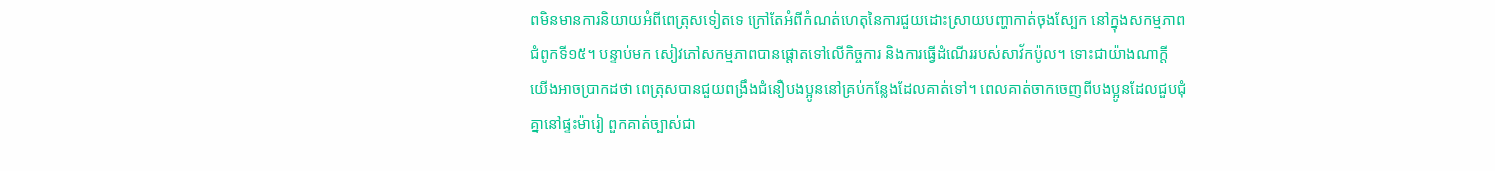ពមិនមានការនិយាយអំពីពេត្រុសទៀតទេ ក្រៅតែអំពីកំណត់ហេតុនៃការជួយដោះស្រាយបញ្ហាកាត់ចុងស្បែក នៅក្នុងសកម្មភាព ជំពូកទី១៥។ បន្ទាប់មក សៀវភៅសកម្មភាពបានផ្ដោតទៅលើកិច្ចការ និងការធ្វើដំណើររបស់សាវ័កប៉ូល។ ទោះជាយ៉ាងណាក្ដី យើងអាចប្រាកដថា ពេត្រុសបានជួយពង្រឹងជំនឿបងប្អូននៅគ្រប់កន្លែងដែលគាត់ទៅ។ ពេលគាត់ចាកចេញពីបងប្អូនដែលជួបជុំគ្នានៅផ្ទះម៉ារៀ ពួកគាត់ច្បាស់ជា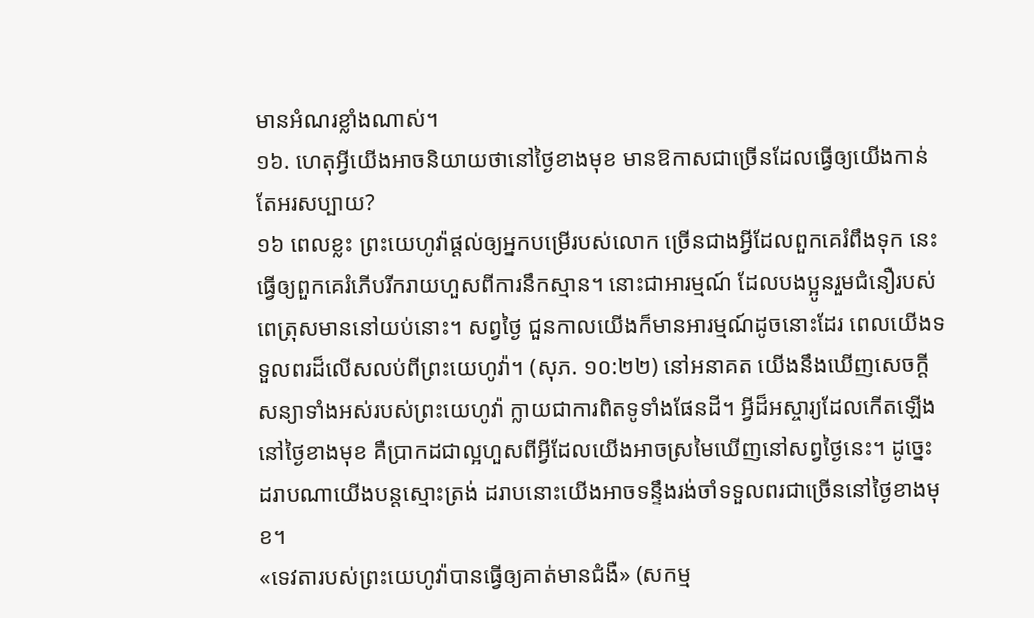មានអំណរខ្លាំងណាស់។
១៦. ហេតុអ្វីយើងអាចនិយាយថានៅថ្ងៃខាងមុខ មានឱកាសជាច្រើនដែលធ្វើឲ្យយើងកាន់តែអរសប្បាយ?
១៦ ពេលខ្លះ ព្រះយេហូវ៉ាផ្ដល់ឲ្យអ្នកបម្រើរបស់លោក ច្រើនជាងអ្វីដែលពួកគេរំពឹងទុក នេះធ្វើឲ្យពួកគេរំភើបរីករាយហួសពីការនឹកស្មាន។ នោះជាអារម្មណ៍ ដែលបងប្អូនរួមជំនឿរបស់ពេត្រុសមាននៅយប់នោះ។ សព្វថ្ងៃ ជួនកាលយើងក៏មានអារម្មណ៍ដូចនោះដែរ ពេលយើងទទួលពរដ៏លើសលប់ពីព្រះយេហូវ៉ា។ (សុភ. ១០:២២) នៅអនាគត យើងនឹងឃើញសេចក្ដីសន្យាទាំងអស់របស់ព្រះយេហូវ៉ា ក្លាយជាការពិតទូទាំងផែនដី។ អ្វីដ៏អស្ចារ្យដែលកើតឡើងនៅថ្ងៃខាងមុខ គឺប្រាកដជាល្អហួសពីអ្វីដែលយើងអាចស្រមៃឃើញនៅសព្វថ្ងៃនេះ។ ដូច្នេះ ដរាបណាយើងបន្តស្មោះត្រង់ ដរាបនោះយើងអាចទន្ទឹងរង់ចាំទទួលពរជាច្រើននៅថ្ងៃខាងមុខ។
«ទេវតារបស់ព្រះយេហូវ៉ាបានធ្វើឲ្យគាត់មានជំងឺ» (សកម្ម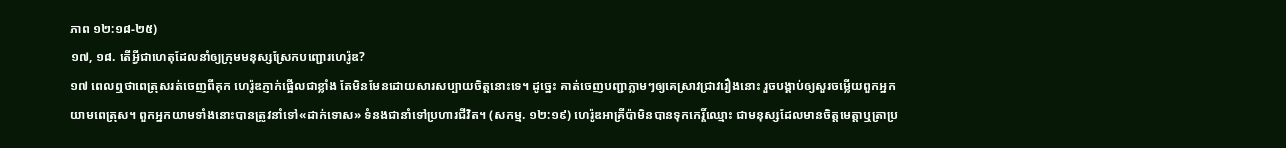ភាព ១២:១៨-២៥)
១៧, ១៨. តើអ្វីជាហេតុដែលនាំឲ្យក្រុមមនុស្សស្រែកបញ្ជោរហេរ៉ូឌ?
១៧ ពេលឮថាពេត្រុសរត់ចេញពីគុក ហេរ៉ូឌភ្ញាក់ផ្អើលជាខ្លាំង តែមិនមែនដោយសារសប្បាយចិត្តនោះទេ។ ដូច្នេះ គាត់ចេញបញ្ជាភ្លាមៗឲ្យគេស្រាវជ្រាវរឿងនោះ រួចបង្គាប់ឲ្យសួរចម្លើយពួកអ្នកយាមពេត្រុស។ ពួកអ្នកយាមទាំងនោះបានត្រូវនាំទៅ«ដាក់ទោស» ទំនងជានាំទៅប្រហារជីវិត។ (សកម្ម. ១២:១៩) ហេរ៉ូឌអាគ្រីប៉ាមិនបានទុកកេរ្តិ៍ឈ្មោះ ជាមនុស្សដែលមានចិត្តមេត្តាឬត្រាប្រ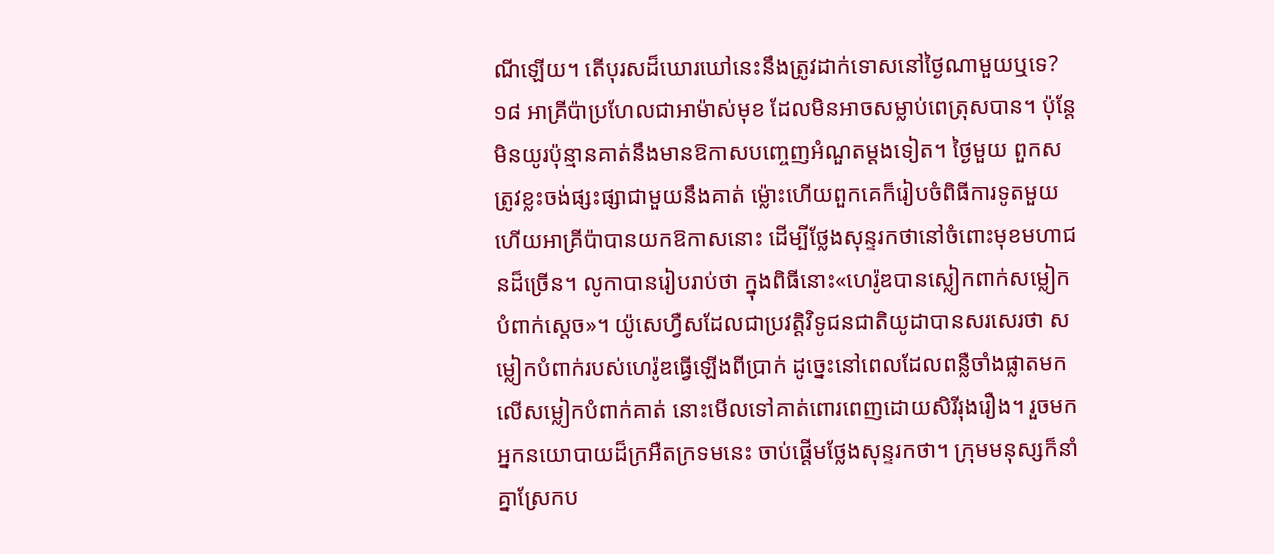ណីឡើយ។ តើបុរសដ៏ឃោរឃៅនេះនឹងត្រូវដាក់ទោសនៅថ្ងៃណាមួយឬទេ?
១៨ អាគ្រីប៉ាប្រហែលជាអាម៉ាស់មុខ ដែលមិនអាចសម្លាប់ពេត្រុសបាន។ ប៉ុន្តែ មិនយូរប៉ុន្មានគាត់នឹងមានឱកាសបញ្ចេញអំណួតម្ដងទៀត។ ថ្ងៃមួយ ពួកសត្រូវខ្លះចង់ផ្សះផ្សាជាមួយនឹងគាត់ ម្ល៉ោះហើយពួកគេក៏រៀបចំពិធីការទូតមួយ ហើយអាគ្រីប៉ាបានយកឱកាសនោះ ដើម្បីថ្លែងសុន្ទរកថានៅចំពោះមុខមហាជនដ៏ច្រើន។ លូកាបានរៀបរាប់ថា ក្នុងពិធីនោះ«ហេរ៉ូឌបានស្លៀកពាក់សម្លៀកបំពាក់ស្ដេច»។ យ៉ូសេហ្វឺសដែលជាប្រវត្តិវិទូជនជាតិយូដាបានសរសេរថា សម្លៀកបំពាក់របស់ហេរ៉ូឌធ្វើឡើងពីប្រាក់ ដូច្នេះនៅពេលដែលពន្លឺចាំងផ្លាតមកលើសម្លៀកបំពាក់គាត់ នោះមើលទៅគាត់ពោរពេញដោយសិរីរុងរឿង។ រួចមក អ្នកនយោបាយដ៏ក្រអឺតក្រទមនេះ ចាប់ផ្ដើមថ្លែងសុន្ទរកថា។ ក្រុមមនុស្សក៏នាំគ្នាស្រែកប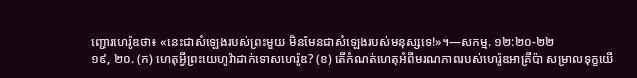ញ្ជោរហេរ៉ូឌថា៖ «នេះជាសំឡេងរបស់ព្រះមួយ មិនមែនជាសំឡេងរបស់មនុស្សទេ!»។—សកម្ម. ១២:២០-២២
១៩, ២០. (ក) ហេតុអ្វីព្រះយេហូវ៉ាដាក់ទោសហេរ៉ូឌ? (ខ) តើកំណត់ហេតុអំពីមរណភាពរបស់ហេរ៉ូឌអាគ្រីប៉ា សម្រាលទុក្ខយើ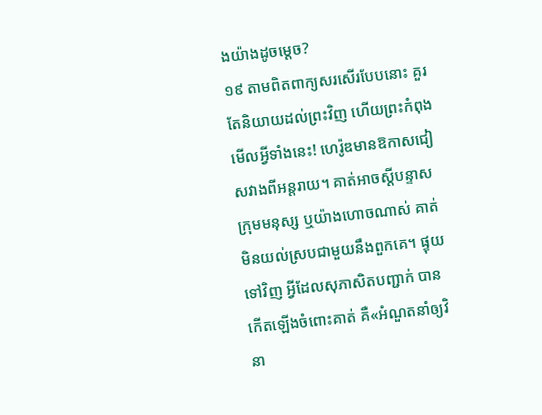ងយ៉ាងដូចម្ដេច?
១៩ តាមពិតពាក្យសរសើរបែបនោះ គួរតែនិយាយដល់ព្រះវិញ ហើយព្រះកំពុងមើលអ្វីទាំងនេះ! ហេរ៉ូឌមានឱកាសជៀសវាងពីអន្តរាយ។ គាត់អាចស្ដីបន្ទាសក្រុមមនុស្ស ឬយ៉ាងហោចណាស់ គាត់មិនយល់ស្របជាមួយនឹងពួកគេ។ ផ្ទុយទៅវិញ អ្វីដែលសុភាសិតបញ្ជាក់ បានកើតឡើងចំពោះគាត់ គឺ«អំណួតនាំឲ្យវិនា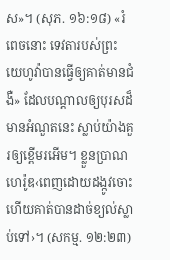ស»។ (សុភ. ១៦:១៨) «រំពេចនោះ ទេវតារបស់ព្រះ យេហូវ៉ាបានធ្វើឲ្យគាត់មានជំងឺ» ដែលបណ្ដាលឲ្យបុរសដ៏មានអំណួតនេះ ស្លាប់យ៉ាងគួរឲ្យខ្ពើមរអើម។ ខ្លួនប្រាណហេរ៉ូឌ‹ពេញដោយដង្កូវចោះ ហើយគាត់បានដាច់ខ្យល់ស្លាប់ទៅ›។ (សកម្ម. ១២:២៣)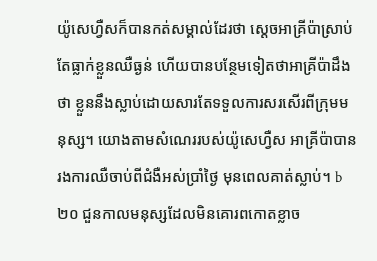យ៉ូសេហ្វឺសក៏បានកត់សម្គាល់ដែរថា ស្ដេចអាគ្រីប៉ាស្រាប់តែធ្លាក់ខ្លួនឈឺធ្ងន់ ហើយបានបន្ថែមទៀតថាអាគ្រីប៉ាដឹងថា ខ្លួននឹងស្លាប់ដោយសារតែទទួលការសរសើរពីក្រុមមនុស្ស។ យោងតាមសំណេររបស់យ៉ូសេហ្វឺស អាគ្រីប៉ាបានរងការឈឺចាប់ពីជំងឺអស់ប្រាំថ្ងៃ មុនពេលគាត់ស្លាប់។ b
២០ ជួនកាលមនុស្សដែលមិនគោរពកោតខ្លាច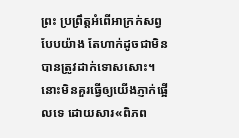ព្រះ ប្រព្រឹត្តអំពើអាក្រក់សព្វបែបយ៉ាង តែហាក់ដូចជាមិនបានត្រូវដាក់ទោសសោះ។ នោះមិនគួរធ្វើឲ្យយើងភ្ញាក់ផ្អើលទេ ដោយសារ«ពិភព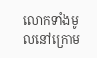លោកទាំងមូលនៅក្រោម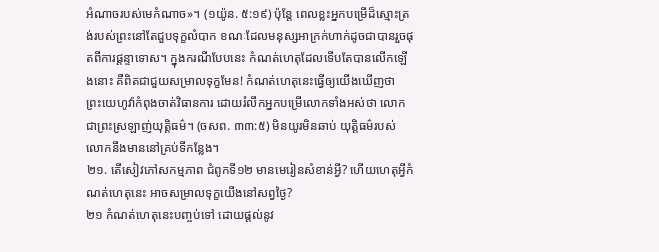អំណាចរបស់មេកំណាច»។ (១យ៉ូន. ៥:១៩) ប៉ុន្តែ ពេលខ្លះអ្នកបម្រើដ៏ស្មោះត្រង់របស់ព្រះនៅតែជួបទុក្ខលំបាក ខណៈដែលមនុស្សអាក្រក់ហាក់ដូចជាបានរួចផុតពីការផ្ដន្ទាទោស។ ក្នុងករណីបែបនេះ កំណត់ហេតុដែលទើបតែបានលើកឡើងនោះ គឺពិតជាជួយសម្រាលទុក្ខមែន! កំណត់ហេតុនេះធ្វើឲ្យយើងឃើញថា ព្រះយេហូវ៉ាកំពុងចាត់វិធានការ ដោយរំលឹកអ្នកបម្រើលោកទាំងអស់ថា លោកជាព្រះស្រឡាញ់យុត្តិធម៌។ (ចសព. ៣៣:៥) មិនយូរមិនឆាប់ យុត្តិធម៌របស់លោកនឹងមាននៅគ្រប់ទីកន្លែង។
២១. តើសៀវភៅសកម្មភាព ជំពូកទី១២ មានមេរៀនសំខាន់អ្វី? ហើយហេតុអ្វីកំណត់ហេតុនេះ អាចសម្រាលទុក្ខយើងនៅសព្វថ្ងៃ?
២១ កំណត់ហេតុនេះបញ្ចប់ទៅ ដោយផ្ដល់នូវ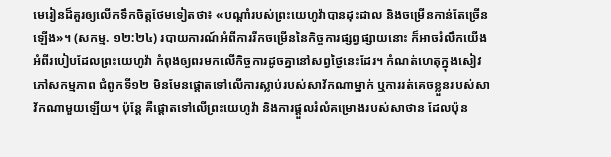មេរៀនដ៏គួរឲ្យលើកទឹកចិត្តថែមទៀតថា៖ «បណ្ដាំរបស់ព្រះយេហូវ៉ាបានដុះដាល និងចម្រើនកាន់តែច្រើនឡើង»។ (សកម្ម. ១២:២៤) របាយការណ៍អំពីការរីកចម្រើននៃកិច្ចការផ្សព្វផ្សាយនោះ ក៏អាចរំលឹកយើងអំពីរបៀបដែលព្រះយេហូវ៉ា កំពុងឲ្យពរមកលើកិច្ចការដូចគ្នានៅសព្វថ្ងៃនេះដែរ។ កំណត់ហេតុក្នុងសៀវភៅសកម្មភាព ជំពូកទី១២ មិនមែនផ្ដោតទៅលើការស្លាប់របស់សាវ័កណាម្នាក់ ឬការរត់គេចខ្លួនរបស់សាវ័កណាមួយឡើយ។ ប៉ុន្តែ គឺផ្ដោតទៅលើព្រះយេហូវ៉ា និងការផ្ដួលរំលំគម្រោងរបស់សាថាន ដែលប៉ុន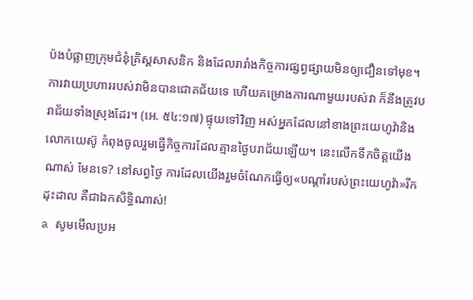ប៉ងបំផ្លាញក្រុមជំនុំគ្រិស្តសាសនិក និងដែលរារាំងកិច្ចការផ្សព្វផ្សាយមិនឲ្យជឿនទៅមុខ។ ការវាយប្រហាររបស់វាមិនបានជោគជ័យទេ ហើយគម្រោងការណាមួយរបស់វា ក៏នឹងត្រូវបរាជ័យទាំងស្រុងដែរ។ (អេ. ៥៤:១៧) ផ្ទុយទៅវិញ អស់អ្នកដែលនៅខាងព្រះយេហូវ៉ានិងលោកយេស៊ូ កំពុងចូលរួមធ្វើកិច្ចការដែលគ្មានថ្ងៃបរាជ័យឡើយ។ នេះលើកទឹកចិត្តយើងណាស់ មែនទេ? នៅសព្វថ្ងៃ ការដែលយើងរួមចំណែកធ្វើឲ្យ«បណ្ដាំរបស់ព្រះយេហូវ៉ា»រីកដុះដាល គឺជាឯកសិទ្ធិណាស់!
a សូមមើលប្រអ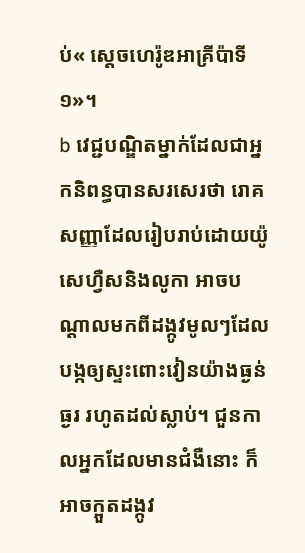ប់« ស្ដេចហេរ៉ូឌអាគ្រីប៉ាទី១»។
b វេជ្ជបណ្ឌិតម្នាក់ដែលជាអ្នកនិពន្ធបានសរសេរថា រោគសញ្ញាដែលរៀបរាប់ដោយយ៉ូសេហ្វឺសនិងលូកា អាចបណ្ដាលមកពីដង្កូវមូលៗដែលបង្កឲ្យស្ទះពោះវៀនយ៉ាងធ្ងន់ធ្ងរ រហូតដល់ស្លាប់។ ជួនកាលអ្នកដែលមានជំងឺនោះ ក៏អាចក្អួតដង្កូវ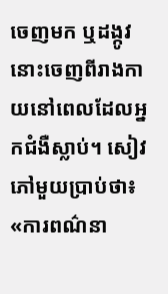ចេញមក ឬដង្កូវនោះចេញពីរាងកាយនៅពេលដែលអ្នកជំងឺស្លាប់។ សៀវភៅមួយប្រាប់ថា៖ «ការពណ៌នា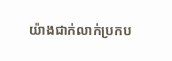យ៉ាងជាក់លាក់ប្រកប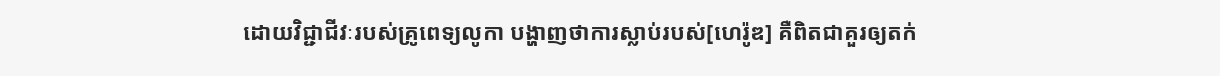ដោយវិជ្ជាជីវៈរបស់គ្រូពេទ្យលូកា បង្ហាញថាការស្លាប់របស់[ហេរ៉ូឌ] គឺពិតជាគួរឲ្យតក់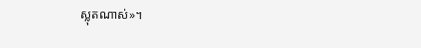ស្លុតណាស់»។